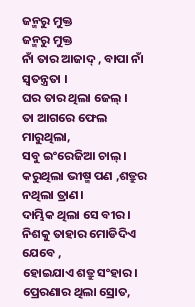ଜନ୍ମରୁ ମୁକ୍ତ
ଜନ୍ମରୁ ମୁକ୍ତ
ନାଁ ତାର ଆଜାଦ୍ , ବାପା ନାଁ ସ୍ୱତନ୍ତ୍ରତା ।
ଘର ତାର ଥିଲା ଜେଲ୍ ।
ତା ଆଗରେ ଫେଲ ମାରୁଥିଲା,
ସବୁ ଇଂରେଜିଆ ଚାଲ୍ ।
କରୁଥିଲା ଭୀଷ୍ମ ପଣ ,ଶତ୍ରୁର ନଥିଲା ତ୍ରାଣ।
ଦାମ୍ଭିକ ଥିଲା ସେ ବୀର।
ନିଶକୁ ତାହାର ମୋଡିଦିଏ ଯେବେ ,
ହୋଇଯାଏ ଶତ୍ରୁ ସଂହାର।
ପ୍ରେରଣାର ଥିଲା ସ୍ରୋତ,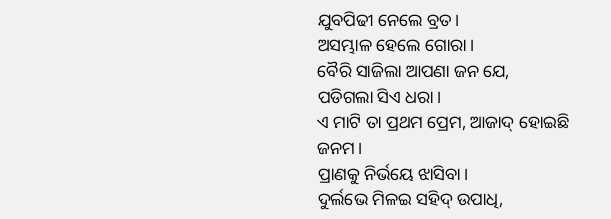ଯୁବପିଢୀ ନେଲେ ବ୍ରତ।
ଅସମ୍ଭାଳ ହେଲେ ଗୋରା।
ବୈରି ସାଜିଲା ଆପଣା ଜନ ଯେ,
ପଡିଗଲା ସିଏ ଧରା।
ଏ ମାଟି ତା ପ୍ରଥମ ପ୍ରେମ, ଆଜାଦ୍ ହୋଇଛି ଜନମ।
ପ୍ରାଣକୁ ନିର୍ଭୟେ ଝାସିବା।
ଦୁର୍ଲଭେ ମିଳଇ ସହିଦ୍ ଉପାଧି,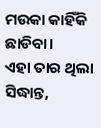ମଉକା କାହିଁକି ଛାଡିବା।
ଏହା ତାର ଥିଲା ସିଦ୍ଧାନ୍ତ,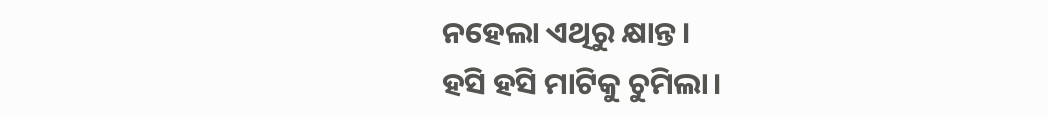ନହେଲା ଏଥିରୁ କ୍ଷାନ୍ତ।
ହସି ହସି ମାଟିକୁ ଚୁମିଲା।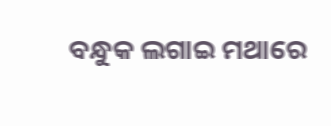ବନ୍ଧୁକ ଲଗାଇ ମଥାରେ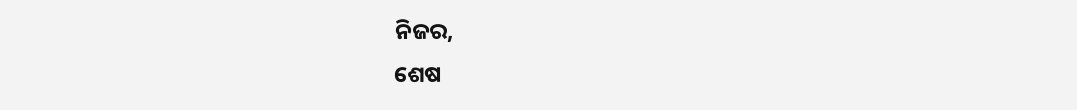ନିଜର,
ଶେଷ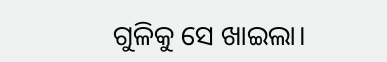ଗୁଳିକୁ ସେ ଖାଇଲା।